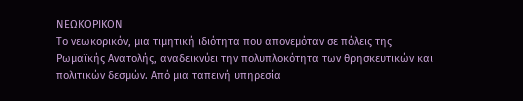ΝΕΩΚΟΡΙΚΟΝ
Το νεωκορικόν, μια τιμητική ιδιότητα που απονεμόταν σε πόλεις της Ρωμαϊκής Ανατολής, αναδεικνύει την πολυπλοκότητα των θρησκευτικών και πολιτικών δεσμών. Από μια ταπεινή υπηρεσία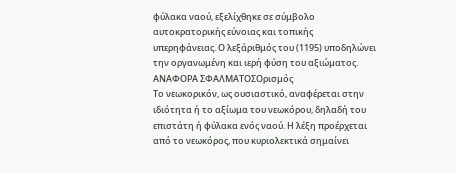φύλακα ναού, εξελίχθηκε σε σύμβολο αυτοκρατορικής εύνοιας και τοπικής υπερηφάνειας. Ο λεξάριθμός του (1195) υποδηλώνει την οργανωμένη και ιερή φύση του αξιώματος.
ΑΝΑΦΟΡΑ ΣΦΑΛΜΑΤΟΣΟρισμός
Το νεωκορικόν, ως ουσιαστικό, αναφέρεται στην ιδιότητα ή το αξίωμα του νεωκόρου, δηλαδή του επιστάτη ή φύλακα ενός ναού. Η λέξη προέρχεται από το νεωκόρος, που κυριολεκτικά σημαίνει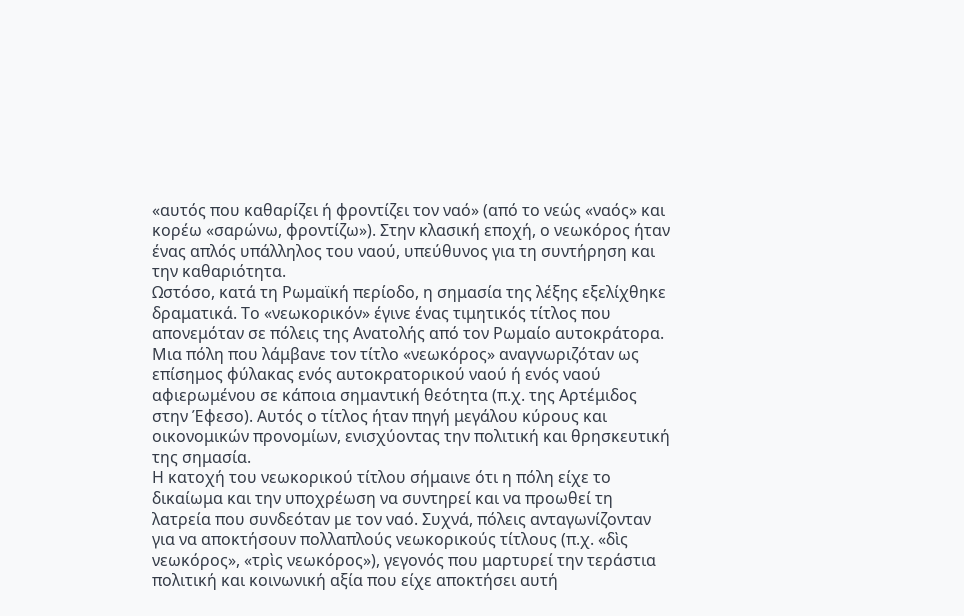«αυτός που καθαρίζει ή φροντίζει τον ναό» (από το νεώς «ναός» και κορέω «σαρώνω, φροντίζω»). Στην κλασική εποχή, ο νεωκόρος ήταν ένας απλός υπάλληλος του ναού, υπεύθυνος για τη συντήρηση και την καθαριότητα.
Ωστόσο, κατά τη Ρωμαϊκή περίοδο, η σημασία της λέξης εξελίχθηκε δραματικά. Το «νεωκορικόν» έγινε ένας τιμητικός τίτλος που απονεμόταν σε πόλεις της Ανατολής από τον Ρωμαίο αυτοκράτορα. Μια πόλη που λάμβανε τον τίτλο «νεωκόρος» αναγνωριζόταν ως επίσημος φύλακας ενός αυτοκρατορικού ναού ή ενός ναού αφιερωμένου σε κάποια σημαντική θεότητα (π.χ. της Αρτέμιδος στην Έφεσο). Αυτός ο τίτλος ήταν πηγή μεγάλου κύρους και οικονομικών προνομίων, ενισχύοντας την πολιτική και θρησκευτική της σημασία.
Η κατοχή του νεωκορικού τίτλου σήμαινε ότι η πόλη είχε το δικαίωμα και την υποχρέωση να συντηρεί και να προωθεί τη λατρεία που συνδεόταν με τον ναό. Συχνά, πόλεις ανταγωνίζονταν για να αποκτήσουν πολλαπλούς νεωκορικούς τίτλους (π.χ. «δὶς νεωκόρος», «τρὶς νεωκόρος»), γεγονός που μαρτυρεί την τεράστια πολιτική και κοινωνική αξία που είχε αποκτήσει αυτή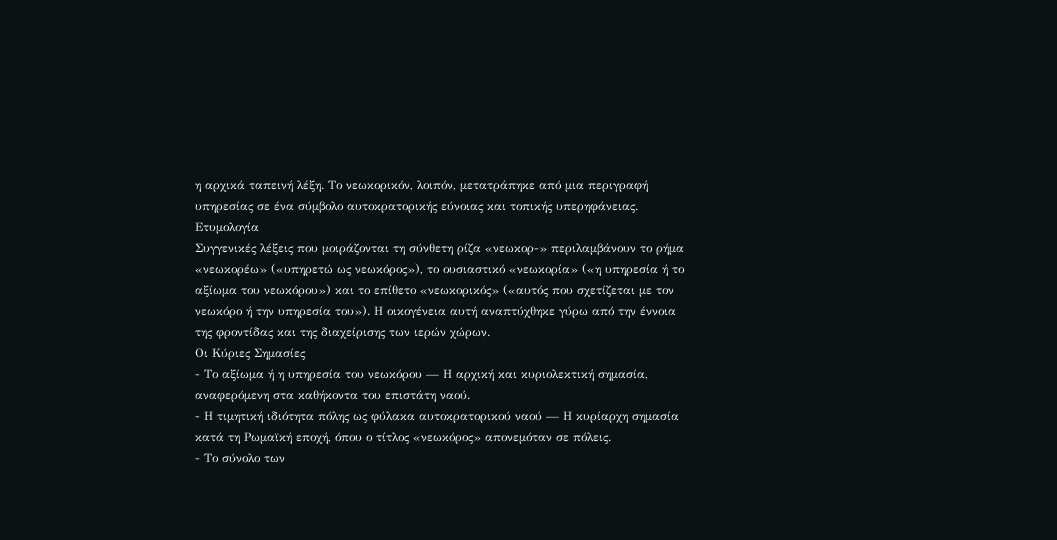η αρχικά ταπεινή λέξη. Το νεωκορικόν, λοιπόν, μετατράπηκε από μια περιγραφή υπηρεσίας σε ένα σύμβολο αυτοκρατορικής εύνοιας και τοπικής υπερηφάνειας.
Ετυμολογία
Συγγενικές λέξεις που μοιράζονται τη σύνθετη ρίζα «νεωκορ-» περιλαμβάνουν το ρήμα «νεωκορέω» («υπηρετώ ως νεωκόρος»), το ουσιαστικό «νεωκορία» («η υπηρεσία ή το αξίωμα του νεωκόρου») και το επίθετο «νεωκορικός» («αυτός που σχετίζεται με τον νεωκόρο ή την υπηρεσία του»). Η οικογένεια αυτή αναπτύχθηκε γύρω από την έννοια της φροντίδας και της διαχείρισης των ιερών χώρων.
Οι Κύριες Σημασίες
- Το αξίωμα ή η υπηρεσία του νεωκόρου — Η αρχική και κυριολεκτική σημασία, αναφερόμενη στα καθήκοντα του επιστάτη ναού.
- Η τιμητική ιδιότητα πόλης ως φύλακα αυτοκρατορικού ναού — Η κυρίαρχη σημασία κατά τη Ρωμαϊκή εποχή, όπου ο τίτλος «νεωκόρος» απονεμόταν σε πόλεις.
- Το σύνολο των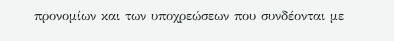προνομίων και των υποχρεώσεων που συνδέονται με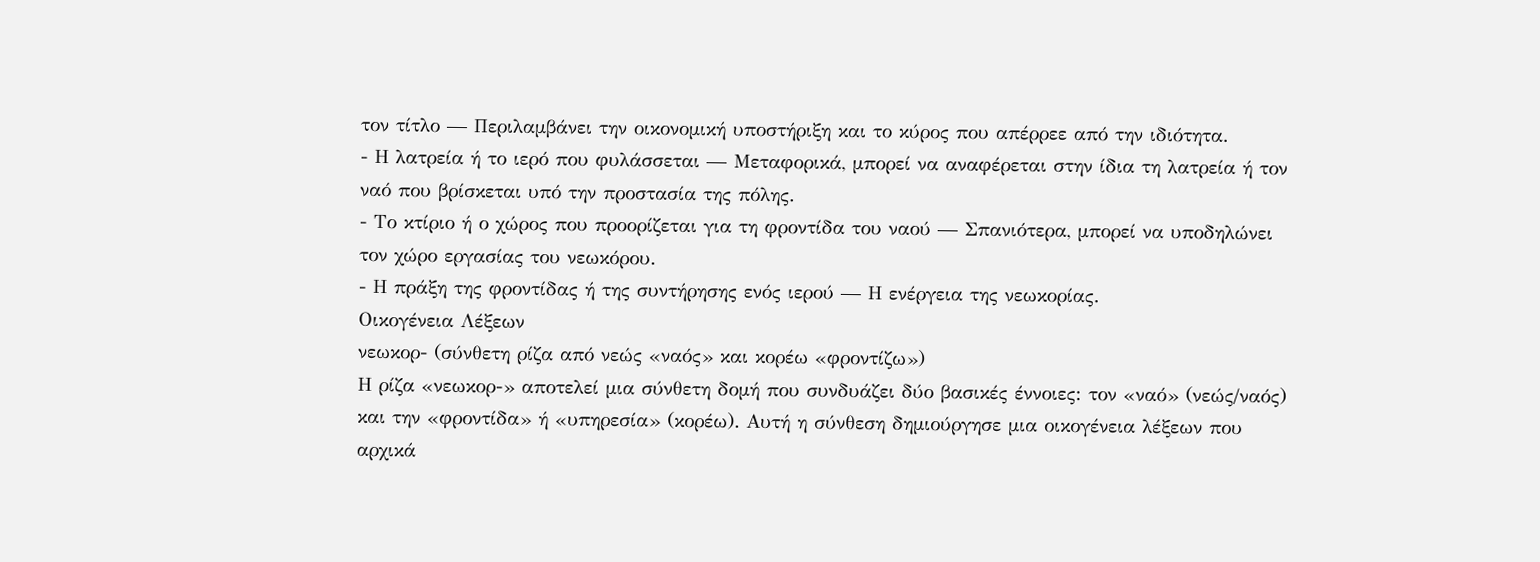τον τίτλο — Περιλαμβάνει την οικονομική υποστήριξη και το κύρος που απέρρεε από την ιδιότητα.
- Η λατρεία ή το ιερό που φυλάσσεται — Μεταφορικά, μπορεί να αναφέρεται στην ίδια τη λατρεία ή τον ναό που βρίσκεται υπό την προστασία της πόλης.
- Το κτίριο ή ο χώρος που προορίζεται για τη φροντίδα του ναού — Σπανιότερα, μπορεί να υποδηλώνει τον χώρο εργασίας του νεωκόρου.
- Η πράξη της φροντίδας ή της συντήρησης ενός ιερού — Η ενέργεια της νεωκορίας.
Οικογένεια Λέξεων
νεωκορ- (σύνθετη ρίζα από νεώς «ναός» και κορέω «φροντίζω»)
Η ρίζα «νεωκορ-» αποτελεί μια σύνθετη δομή που συνδυάζει δύο βασικές έννοιες: τον «ναό» (νεώς/ναός) και την «φροντίδα» ή «υπηρεσία» (κορέω). Αυτή η σύνθεση δημιούργησε μια οικογένεια λέξεων που αρχικά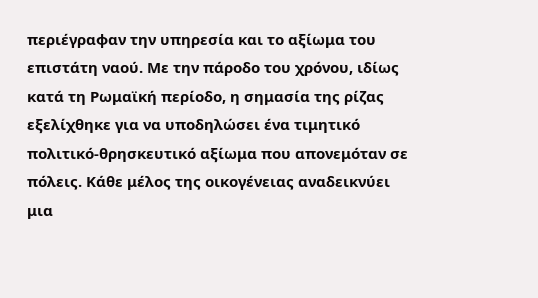περιέγραφαν την υπηρεσία και το αξίωμα του επιστάτη ναού. Με την πάροδο του χρόνου, ιδίως κατά τη Ρωμαϊκή περίοδο, η σημασία της ρίζας εξελίχθηκε για να υποδηλώσει ένα τιμητικό πολιτικό-θρησκευτικό αξίωμα που απονεμόταν σε πόλεις. Κάθε μέλος της οικογένειας αναδεικνύει μια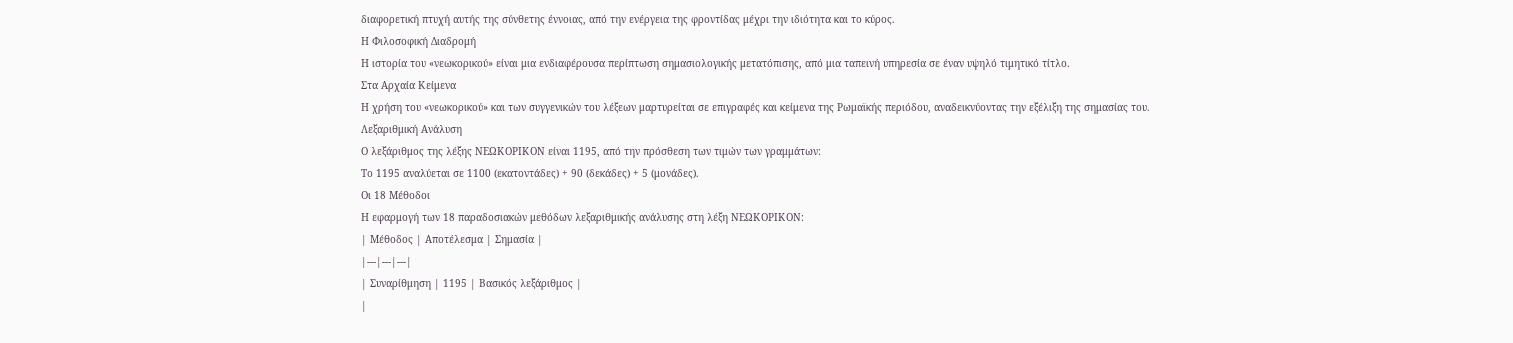διαφορετική πτυχή αυτής της σύνθετης έννοιας, από την ενέργεια της φροντίδας μέχρι την ιδιότητα και το κύρος.
Η Φιλοσοφική Διαδρομή
Η ιστορία του «νεωκορικού» είναι μια ενδιαφέρουσα περίπτωση σημασιολογικής μετατόπισης, από μια ταπεινή υπηρεσία σε έναν υψηλό τιμητικό τίτλο.
Στα Αρχαία Κείμενα
Η χρήση του «νεωκορικού» και των συγγενικών του λέξεων μαρτυρείται σε επιγραφές και κείμενα της Ρωμαϊκής περιόδου, αναδεικνύοντας την εξέλιξη της σημασίας του.
Λεξαριθμική Ανάλυση
Ο λεξάριθμος της λέξης ΝΕΩΚΟΡΙΚΟΝ είναι 1195, από την πρόσθεση των τιμών των γραμμάτων:
Το 1195 αναλύεται σε 1100 (εκατοντάδες) + 90 (δεκάδες) + 5 (μονάδες).
Οι 18 Μέθοδοι
Η εφαρμογή των 18 παραδοσιακών μεθόδων λεξαριθμικής ανάλυσης στη λέξη ΝΕΩΚΟΡΙΚΟΝ:
| Μέθοδος | Αποτέλεσμα | Σημασία |
|---|---|---|
| Συναρίθμηση | 1195 | Βασικός λεξάριθμος |
|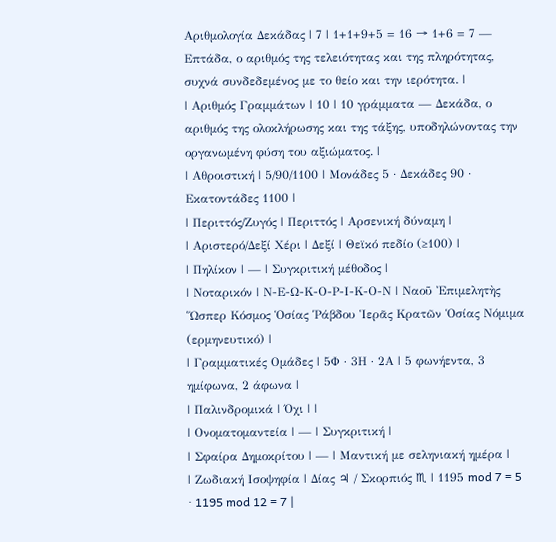Αριθμολογία Δεκάδας | 7 | 1+1+9+5 = 16 → 1+6 = 7 — Επτάδα, ο αριθμός της τελειότητας και της πληρότητας, συχνά συνδεδεμένος με το θείο και την ιερότητα. |
| Αριθμός Γραμμάτων | 10 | 10 γράμματα — Δεκάδα, ο αριθμός της ολοκλήρωσης και της τάξης, υποδηλώνοντας την οργανωμένη φύση του αξιώματος. |
| Αθροιστική | 5/90/1100 | Μονάδες 5 · Δεκάδες 90 · Εκατοντάδες 1100 |
| Περιττός/Ζυγός | Περιττός | Αρσενική δύναμη |
| Αριστερό/Δεξί Χέρι | Δεξί | Θεϊκό πεδίο (≥100) |
| Πηλίκον | — | Συγκριτική μέθοδος |
| Νοταρικόν | Ν-Ε-Ω-Κ-Ο-Ρ-Ι-Κ-Ο-Ν | Ναοῦ Ἐπιμελητὴς Ὥσπερ Κόσμος Ὁσίας Ῥάβδου Ἱερᾶς Κρατῶν Ὁσίας Νόμιμα (ερμηνευτικό) |
| Γραμματικές Ομάδες | 5Φ · 3Η · 2Α | 5 φωνήεντα, 3 ημίφωνα, 2 άφωνα |
| Παλινδρομικά | Όχι | |
| Ονοματομαντεία | — | Συγκριτική |
| Σφαίρα Δημοκρίτου | — | Μαντική με σεληνιακή ημέρα |
| Ζωδιακή Ισοψηφία | Δίας ♃ / Σκορπιός ♏ | 1195 mod 7 = 5 · 1195 mod 12 = 7 |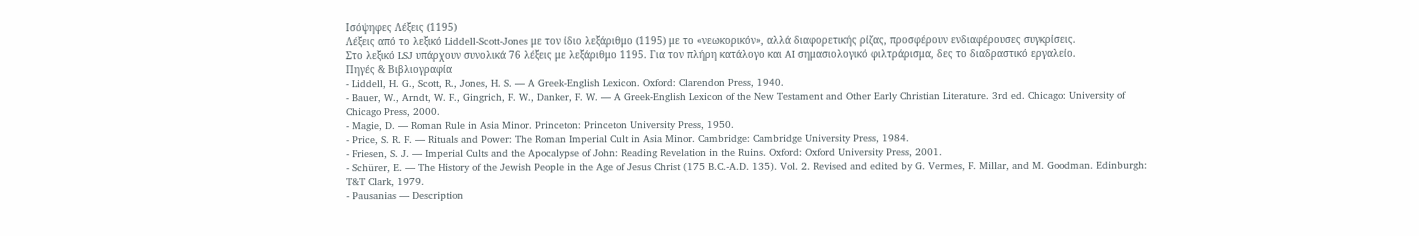Ισόψηφες Λέξεις (1195)
Λέξεις από το λεξικό Liddell-Scott-Jones με τον ίδιο λεξάριθμο (1195) με το «νεωκορικόν», αλλά διαφορετικής ρίζας, προσφέρουν ενδιαφέρουσες συγκρίσεις.
Στο λεξικό LSJ υπάρχουν συνολικά 76 λέξεις με λεξάριθμο 1195. Για τον πλήρη κατάλογο και AI σημασιολογικό φιλτράρισμα, δες το διαδραστικό εργαλείο.
Πηγές & Βιβλιογραφία
- Liddell, H. G., Scott, R., Jones, H. S. — A Greek-English Lexicon. Oxford: Clarendon Press, 1940.
- Bauer, W., Arndt, W. F., Gingrich, F. W., Danker, F. W. — A Greek-English Lexicon of the New Testament and Other Early Christian Literature. 3rd ed. Chicago: University of Chicago Press, 2000.
- Magie, D. — Roman Rule in Asia Minor. Princeton: Princeton University Press, 1950.
- Price, S. R. F. — Rituals and Power: The Roman Imperial Cult in Asia Minor. Cambridge: Cambridge University Press, 1984.
- Friesen, S. J. — Imperial Cults and the Apocalypse of John: Reading Revelation in the Ruins. Oxford: Oxford University Press, 2001.
- Schürer, E. — The History of the Jewish People in the Age of Jesus Christ (175 B.C.-A.D. 135). Vol. 2. Revised and edited by G. Vermes, F. Millar, and M. Goodman. Edinburgh: T&T Clark, 1979.
- Pausanias — Description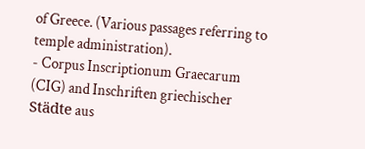of Greece. (Various passages referring to temple administration).
- Corpus Inscriptionum Graecarum (CIG) and Inschriften griechischer Städte aus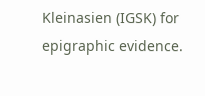Kleinasien (IGSK) for epigraphic evidence.